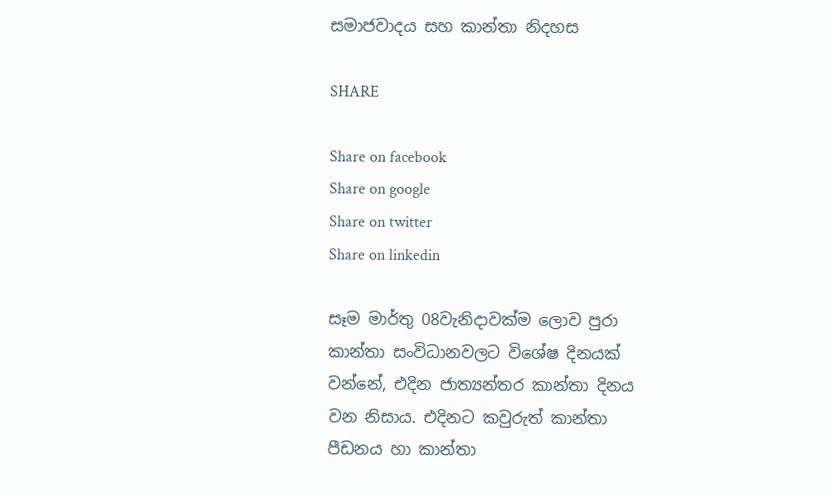සමාජවාදය සහ කාන්තා නිදහස

SHARE

Share on facebook
Share on google
Share on twitter
Share on linkedin

සෑම මාර්තු 08වැනිදාවක්ම ලොව පුරා කාන්තා සංවිධානවලට විශේෂ දිනයක් වන්නේ, එදින ජාත්‍යන්තර කාන්තා දිනය වන නිසාය. එදිනට කවුරුත් කාන්තා පීඩනය හා කාන්තා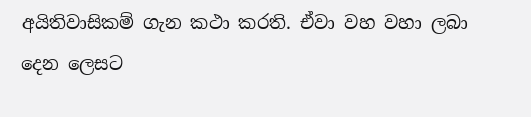අයිතිවාසිකම් ගැන කථා කරති. ඒවා වහ වහා ලබා දෙන ලෙසට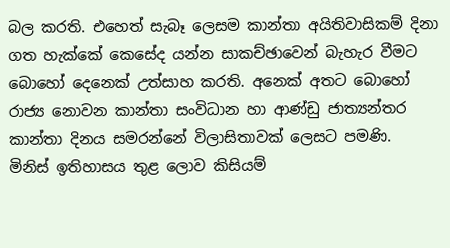බල කරති. එහෙත් සැබෑ ලෙසම කාන්තා අයිතිවාසිකම් දිනා ගත හැක්කේ කෙසේද යන්න සාකච්ඡාවෙන් බැහැර වීමට බොහෝ දෙනෙක් උත්සාහ කරති. අනෙක් අතට බොහෝ රාජ්‍ය නොවන කාන්තා සංවිධාන හා ආණ්ඩු ජාත්‍යන්තර කාන්තා දිනය සමරන්නේ විලාසිතාවක් ලෙසට පමණි.
මිනිස් ඉතිහාසය තුළ ලොව කිසියම්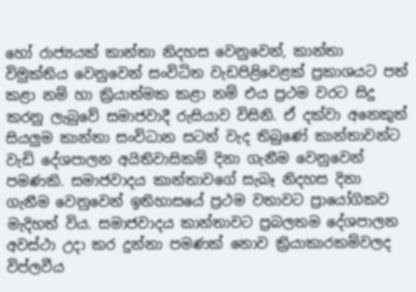හෝ රාජ්‍යයක් කාන්තා නිදහස වෙනුවෙන්, කාන්තා විමුක්තිය වෙනුවෙන් සංවිධිත වැඩපිළිවෙළක් ප්‍රකාශයට පත් කළා නම් හා ක්‍රියාත්මක කළා නම් එය ප්‍රථම වරට සිදු කරනු ලැබුවේ සමාජවාදී රුසියාව විසිනි. ඒ දක්වා අනෙකුත් සියලුම කාන්තා සංවිධාන සටන් වැද තිබුණේ කාන්තාවන්ට වැඩි දේශපාලන අයිතිවාසිකම් දිනා ගැනීම වෙනුවෙන් පමණකි. සමාජවාදය කාන්තාවගේ සැබෑ නිදහස දිනා ගැනීම වෙනුවෙන් ඉතිහාසයේ ප්‍රථම වතාවට ප්‍රායෝගිකව මැදිහත් විය. සමාජවාදය කාන්තාවට ප්‍රබලතම දේශපාලන අවස්ථා උදා කර දුන්නා පමණක් නොව ක්‍රියාකාරකම්වලද විප්ලවීය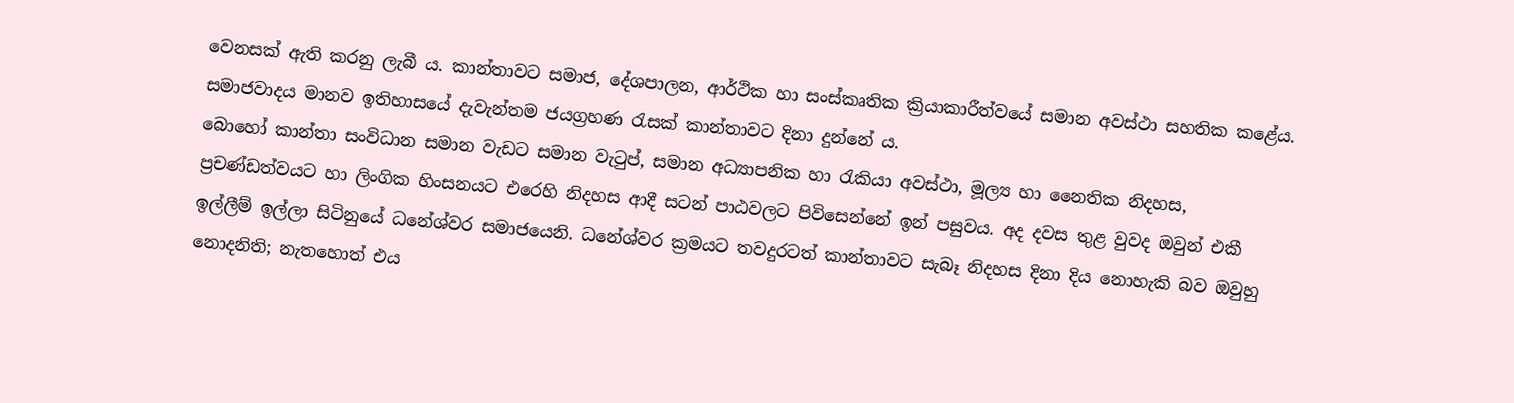වෙනසක් ඇති කරනු ලැබී ය. කාන්තාවට සමාජ, දේශපාලන, ආර්ථික හා සංස්කෘතික ක්‍රියාකාරීත්වයේ සමාන අවස්ථා සහතික කළේය. සමාජවාදය මානව ඉතිහාසයේ දැවැන්තම ජයග්‍රහණ රැසක් කාන්තාවට දිනා දුන්නේ ය.
බොහෝ කාන්තා සංවිධාන සමාන වැඩට සමාන වැටුප්, සමාන අධ්‍යාපනික හා රැකියා අවස්ථා, මූල්‍ය හා නෛතික නිදහස, ප්‍රචණ්ඩත්වයට හා ලිංගික හිංසනයට එරෙහි නිදහස ආදී සටන් පාඨවලට පිවිසෙන්නේ ඉන් පසුවය. අද දවස තුළ වුවද ඔවුන් එකී ඉල්ලීම් ඉල්ලා සිටිනුයේ ධනේශ්වර සමාජයෙනි. ධනේශ්වර ක්‍රමයට තවදුරටත් කාන්තාවට සැබෑ නිදහස දිනා දිය නොහැකි බව ඔවුහු නොදනිති; නැතහොත් එය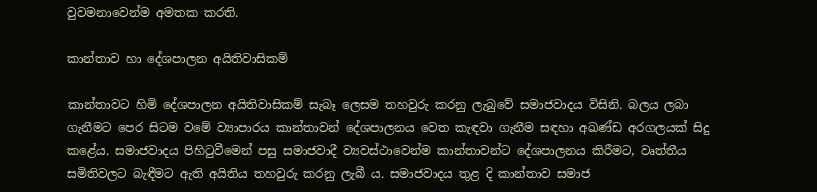වුවමනාවෙන්ම අමතක කරති.

කාන්තාව හා දේශපාලන අයිතිවාසිකම්

කාන්තාවට හිමි දේශපාලන අයිතිවාසිකම් සැබෑ ලෙසම තහවුරු කරනු ලැබුවේ සමාජවාදය විසිනි. බලය ලබා ගැනීමට පෙර සිටම වමේ ව්‍යාපාරය කාන්තාවන් දේශපාලනය වෙත කැඳවා ගැනීම සඳහා අඛණ්ඩ අරගලයක් සිදු කළේය. සමාජවාදය පිහිටුවීමෙන් පසු සමාජවාදී ව්‍යවස්ථාවෙන්ම කාන්තාවන්ට දේශපාලනය කිරීමට, වෘත්තීය සමිතිවලට බැඳීමට ඇති අයිතිය තහවුරු කරනු ලැබී ය. සමාජවාදය තුළ දි කාන්තාව සමාජ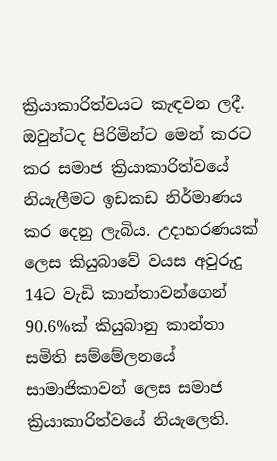ක්‍රියාකාරිත්වයට කැඳවන ලදී. ඔවුන්ටද පිරිමින්ට මෙන් කරට කර සමාජ ක්‍රියාකාරිත්වයේ නියැලීමට ඉඩකඩ නිර්මාණය කර දෙනු ලැබිය. උදාහරණයක් ලෙස කියුබාවේ වයස අවුරුදු 14ට වැඩි කාන්තාවන්ගෙන් 90.6%ක් කියුබානු කාන්තා සමිති සම්මේලනයේ සාමාජිකාවන් ලෙස සමාජ ක්‍රියාකාරිත්වයේ නියැලෙති.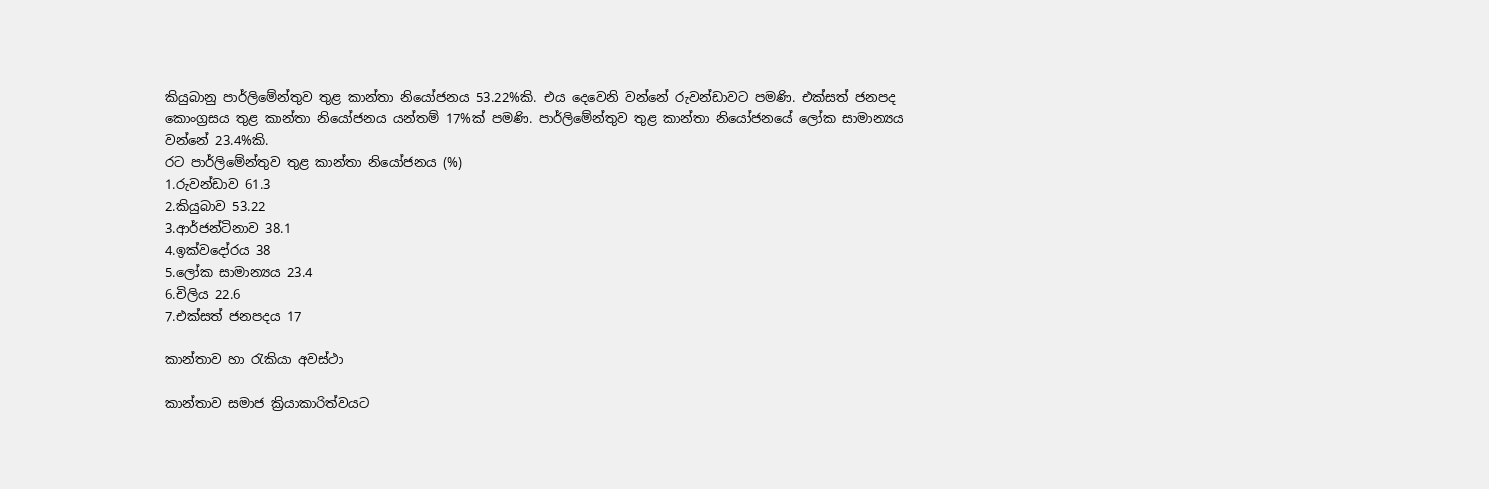කියුබානු පාර්ලිමේන්තුව තුළ කාන්තා නියෝජනය 53.22%කි. එය දෙවෙනි වන්නේ රුවන්ඩාවට පමණි. එක්සත් ජනපද කොංග්‍රසය තුළ කාන්තා නියෝජනය යන්තම් 17%ක් පමණි. පාර්ලිමේන්තුව තුළ කාන්තා නියෝජනයේ ලෝක සාමාන්‍යය වන්නේ 23.4%කි.
රට පාර්ලිමේන්තුව තුළ කාන්තා නියෝජනය (%)
1.රුවන්ඩාව 61.3
2.කියුබාව 53.22
3.ආර්ජන්ටිනාව 38.1
4.ඉක්වදෝරය 38
5.ලෝක සාමාන්‍යය 23.4
6.චිලිය 22.6
7.එක්සත් ජනපදය 17

කාන්තාව හා රැකියා අවස්ථා

කාන්තාව සමාජ ක්‍රියාකාරිත්වයට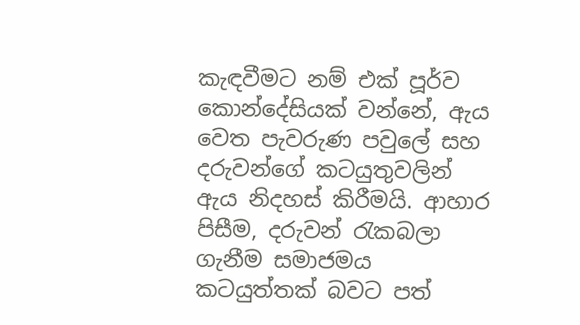කැඳවීමට නම් එක් පූර්ව කොන්දේසියක් වන්නේ, ඇය වෙත පැවරුණ පවුලේ සහ දරුවන්ගේ කටයුතුවලින් ඇය නිදහස් කිරීමයි. ආහාර පිසීම, දරුවන් රැකබලා ගැනීම සමාජමය කටයුත්තක් බවට පත්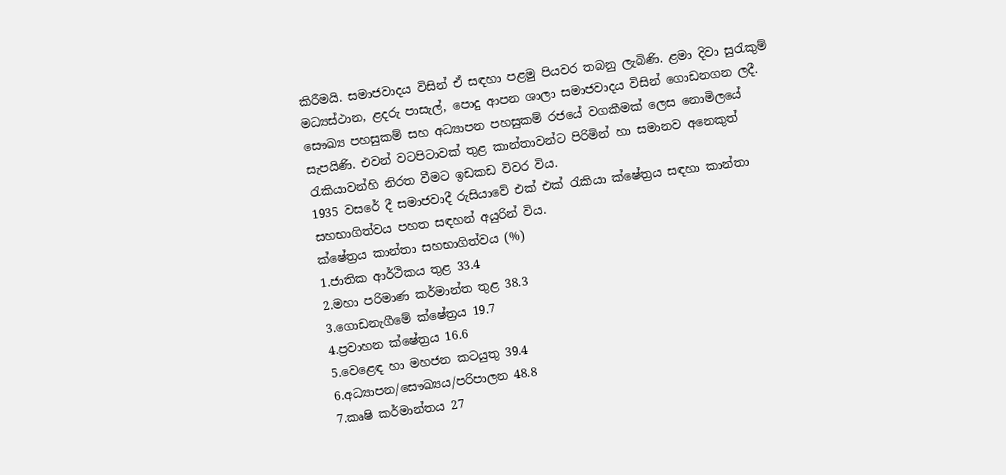කිරීමයි. සමාජවාදය විසින් ඒ සඳහා පළමු පියවර තබනු ලැබිණි. ළමා දිවා සුරැකුම් මධ්‍යස්ථාන, ළදරු පාසැල්, පොදු ආපන ශාලා සමාජවාදය විසින් ගොඩනගන ලදී. සෞඛ්‍ය පහසුකම් සහ අධ්‍යාපන පහසුකම් රජයේ වගකීමක් ලෙස නොමිලයේ සැපයිණි. එවන් වටපිටාවක් තුළ කාන්තාවන්ට පිරිමින් හා සමානව අනෙකුත් රැකියාවන්හි නිරත වීමට ඉඩකඩ විවර විය.
1935 වසරේ දී සමාජවාදී රුසියාවේ එක් එක් රැකියා ක්ෂේත්‍රය සඳහා කාන්තා සහභාගිත්වය පහත සඳහන් අයුරින් විය.
ක්ෂේත්‍රය කාන්තා සහභාගිත්වය (%)
1.ජාතික ආර්ථිකය තුළ 33.4
2.මහා පරිමාණ කර්මාන්ත තුළ 38.3
3.ගොඩනැගීමේ ක්ෂේත්‍රය 19.7
4.ප්‍රවාහන ක්ෂේත්‍රය 16.6
5.වෙළෙඳ හා මහජන කටයුතු 39.4
6.අධ්‍යාපන/සෞඛ්‍යය/පරිපාලන 48.8
7.කෘෂි කර්මාන්තය 27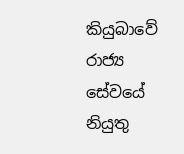කියුබාවේ රාජ්‍ය සේවයේ නියුතු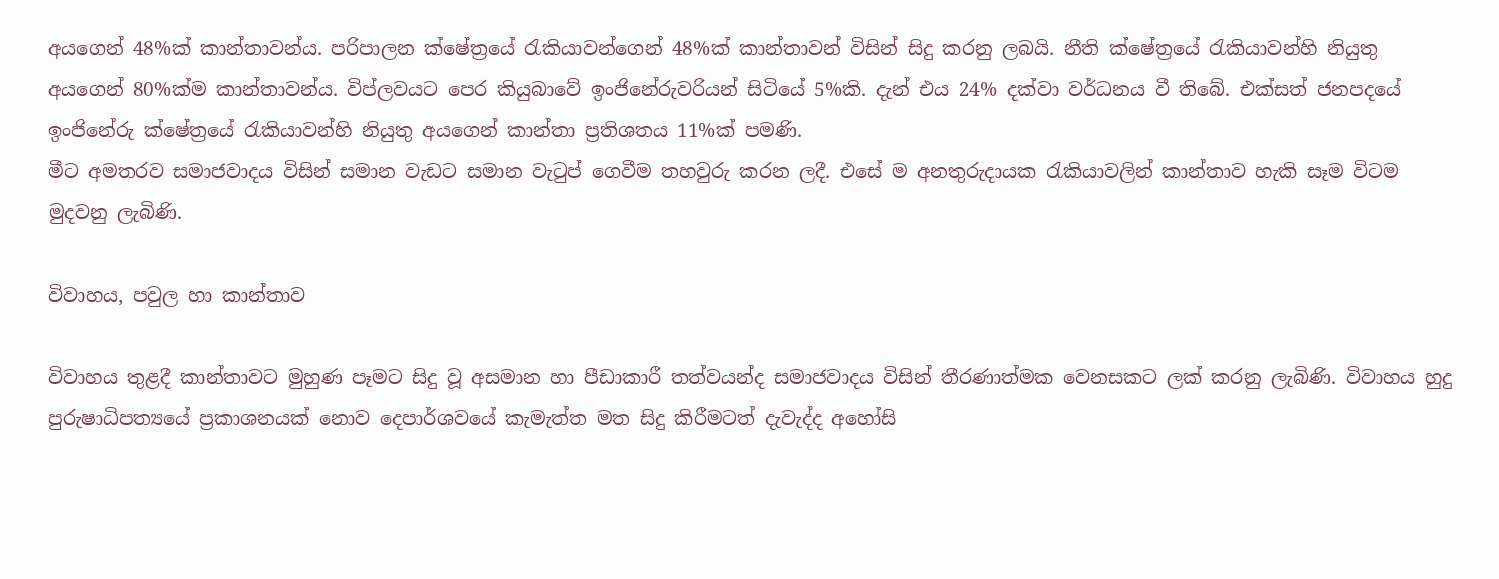අයගෙන් 48%ක් කාන්තාවන්ය. පරිපාලන ක්ෂේත්‍රයේ රැකියාවන්ගෙන් 48%ක් කාන්තාවන් විසින් සිදු කරනු ලබයි. නීති ක්ෂේත්‍රයේ රැකියාවන්හි නියුතු අයගෙන් 80%ක්ම කාන්තාවන්ය. විප්ලවයට පෙර කියුබාවේ ඉංජිනේරුවරියන් සිටියේ 5%කි. දැන් එය 24% දක්වා වර්ධනය වී තිබේ. එක්සත් ජනපදයේ ඉංජිනේරු ක්ෂේත්‍රයේ රැකියාවන්හි නියුතු අයගෙන් කාන්තා ප්‍රතිශතය 11%ක් පමණි.
මීට අමතරව සමාජවාදය විසින් සමාන වැඩට සමාන වැටුප් ගෙවීම තහවුරු කරන ලදී. එසේ ම අනතුරුදායක රැකියාවලින් කාන්තාව හැකි සෑම විටම මුදවනු ලැබිණි.

විවාහය, පවුල හා කාන්තාව

විවාහය තුළදී කාන්තාවට මුහුණ පෑමට සිදු වූ අසමාන හා පීඩාකාරී තත්වයන්ද සමාජවාදය විසින් තීරණාත්මක වෙනසකට ලක් කරනු ලැබිණි. විවාහය හුදු පුරුෂාධිපත්‍යයේ ප්‍රකාශනයක් නොව දෙපාර්ශවයේ කැමැත්ත මත සිදු කිරීමටත් දැවැද්ද අහෝසි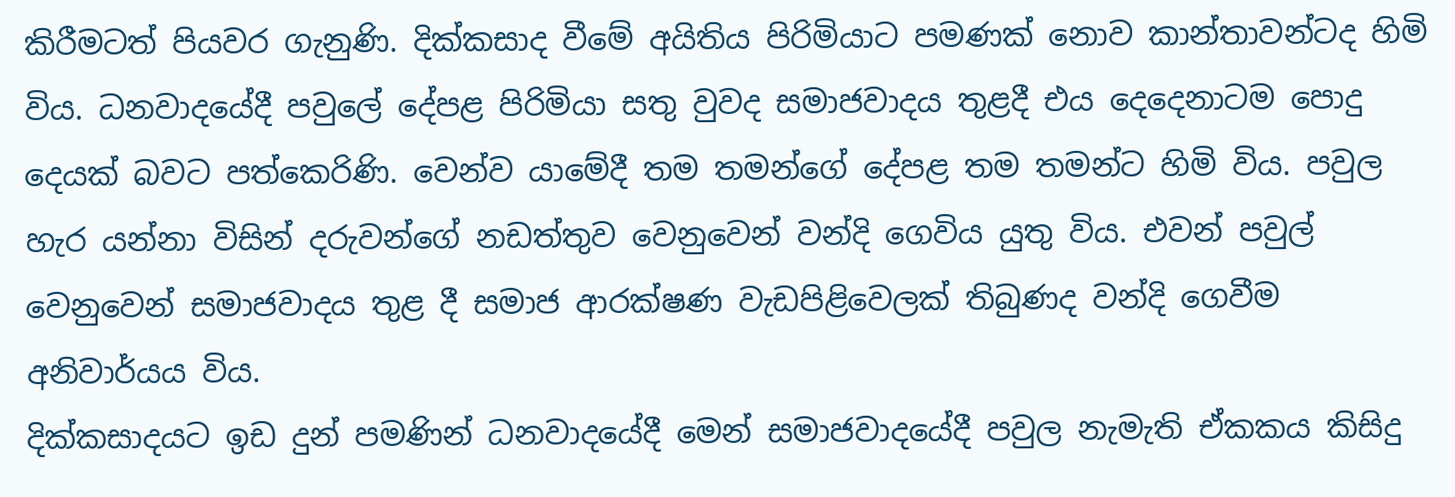කිරීමටත් පියවර ගැනුණි. දික්කසාද වීමේ අයිතිය පිරිමියාට පමණක් නොව කාන්තාවන්ටද හිමි විය. ධනවාදයේදී පවුලේ දේපළ පිරිමියා සතු වුවද සමාජවාදය තුළදී එය දෙදෙනාටම පොදු දෙයක් බවට පත්කෙරිණි. වෙන්ව යාමේදී තම තමන්ගේ දේපළ තම තමන්ට හිමි විය. පවුල හැර යන්නා විසින් දරුවන්ගේ නඩත්තුව වෙනුවෙන් වන්දි ගෙවිය යුතු විය. එවන් පවුල් වෙනුවෙන් සමාජවාදය තුළ දී සමාජ ආරක්ෂණ වැඩපිළිවෙලක් තිබුණද වන්දි ගෙවීම අනිවාර්යය විය.
දික්කසාදයට ඉඩ දුන් පමණින් ධනවාදයේදී මෙන් සමාජවාදයේදී පවුල නැමැති ඒකකය කිසිදු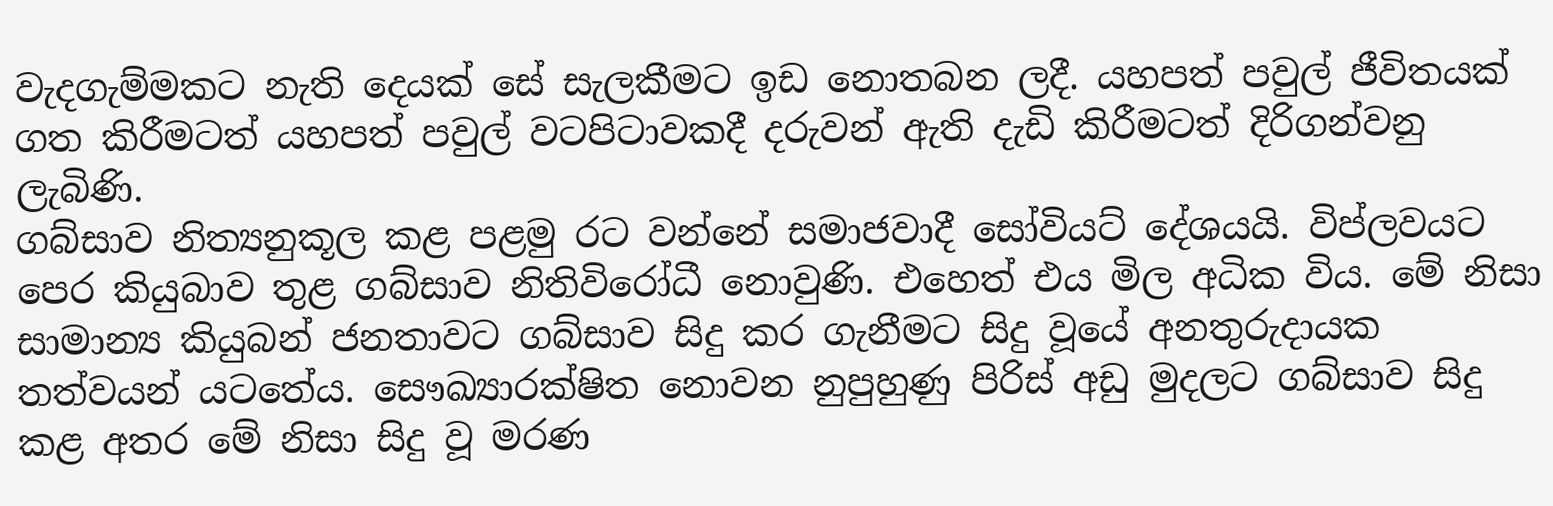වැදගැම්මකට නැති දෙයක් සේ සැලකීමට ඉඩ නොතබන ලදී. යහපත් පවුල් ජීවිතයක් ගත කිරීමටත් යහපත් පවුල් වටපිටාවකදී දරුවන් ඇති දැඩි කිරීමටත් දිරිගන්වනු ලැබිණි.
ගබ්සාව නිත්‍යනුකූල කළ පළමු රට වන්නේ සමාජවාදී සෝවියට් දේශයයි. විප්ලවයට පෙර කියුබාව තුළ ගබ්සාව නිතිවිරෝධී නොවුණි. එහෙත් එය මිල අධික විය. මේ නිසා සාමාන්‍ය කියුබන් ජනතාවට ගබ්සාව සිදු කර ගැනීමට සිදු වූයේ අනතුරුදායක තත්වයන් යටතේය. සෞඛ්‍යාරක්ෂිත නොවන නුපුහුණු පිරිස් අඩු මුදලට ගබ්සාව සිදු කළ අතර මේ නිසා සිදු වූ මරණ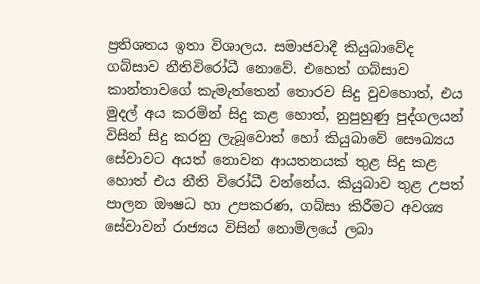ප්‍රතිශතය ඉතා විශාලය. සමාජවාදී කියුබාවේද ගබ්සාව නීතිවිරෝධී නොවේ. එහෙත් ගබ්සාව කාන්තාවගේ කැමැත්තෙන් තොරව සිදු වුවහොත්, එය මුදල් අය කරමින් සිදු කළ හොත්, නුපුහුණු පුද්ගලයන් විසින් සිදු කරනු ලැබූවොත් හෝ කියුබාවේ සෞඛ්‍යය සේවාවට අයත් නොවන ආයතනයක් තුළ සිදු කළ හොත් එය නීති විරෝධී වන්නේය. කියුබාව තුළ උපත් පාලන ඖෂධ හා උපකරණ, ගබ්සා කිරීමට අවශ්‍ය සේවාවන් රාජ්‍යය විසින් නොමිලයේ ලබා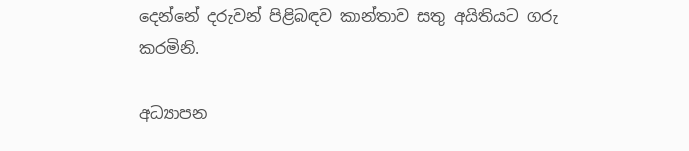දෙන්නේ දරුවන් පිළිබඳව කාන්තාව සතු අයිතියට ගරු කරමිනි.

අධ්‍යාපන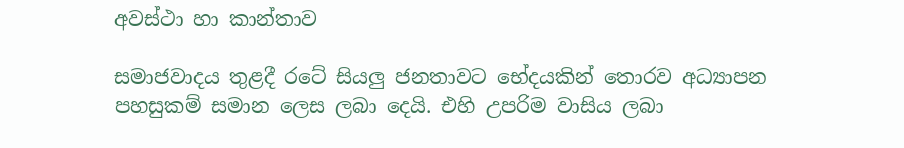අවස්ථා හා කාන්තාව

සමාජවාදය තුළදී රටේ සියලු ජනතාවට භේදයකින් තොරව අධ්‍යාපන පහසුකම් සමාන ලෙස ලබා දෙයි. එහි උපරිම වාසිය ලබා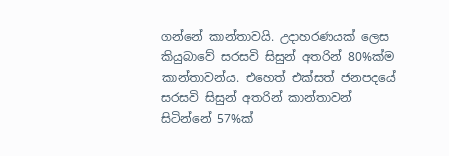ගන්නේ කාන්තාවයි. උදාහරණයක් ලෙස කියුබාවේ සරසවි සිසුන් අතරින් 80%ක්ම කාන්තාවන්ය. එහෙත් එක්සත් ජනපදයේ සරසවි සිසුන් අතරින් කාන්තාවන් සිටින්නේ 57%ක්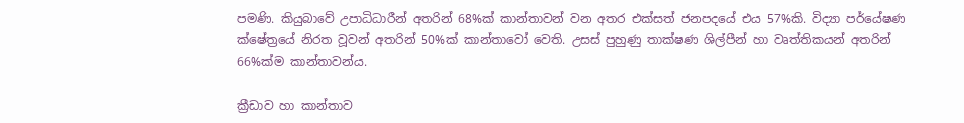පමණි. කියුබාවේ උපාධිධාරීන් අතරින් 68%ක් කාන්තාවන් වන අතර එක්සත් ජනපදයේ එය 57%කි. විද්‍යා පර්යේෂණ ක්ෂේත්‍රයේ නිරත වූවන් අතරින් 50%ක් කාන්තාවෝ වෙති. උසස් පුහුණු තාක්ෂණ ශිල්පීන් හා වෘත්තිකයන් අතරින් 66%ක්ම කාන්තාවන්ය.

ක්‍රීඩාව හා කාන්තාව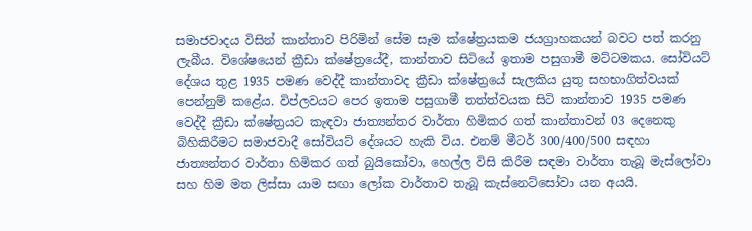සමාජවාදය විසින් කාන්තාව පිරිමින් සේම සෑම ක්ෂේත්‍රයකම ජයග්‍රාහකයන් බවට පත් කරනු ලැබීය. විශේෂයෙන් ක්‍රීඩා ක්ෂේත්‍රයේදී, කාන්තාව සිටියේ ඉතාම පසුගාමී මට්ටමකය. සෝවියට් දේශය තුළ 1935 පමණ වෙද්දී කාන්තාවද ක්‍රීඩා ක්ෂේත්‍රයේ සැලකිය යුතු සහභාගිත්වයක් පෙන්නුම් කළේය. විප්ලවයට පෙර ඉතාම පසුගාමී තත්ත්වයක සිටි කාන්තාව 1935 පමණ වෙද්දී ක්‍රීඩා ක්ෂේත්‍රයට කැඳවා ජාත්‍යන්තර වාර්තා හිමිකර ගත් කාන්තාවන් 03 දෙනෙකු බිහිකිරීමට සමාජවාදී සෝවියට් දේශයට හැකි විය. එනම් මීටර් 300/400/500 සඳහා ජාත්‍යන්තර වාර්තා හිමිකර ගත් බුයිකෝවා, හෙල්ල විසි කිරීම සඳමා වාර්තා තැබූ මැස්ලෝවා සහ හිම මත ලිස්සා යාම සඟා ලෝක වාර්තාව තැබූ කැස්නෙට්සෝවා යන අයයි.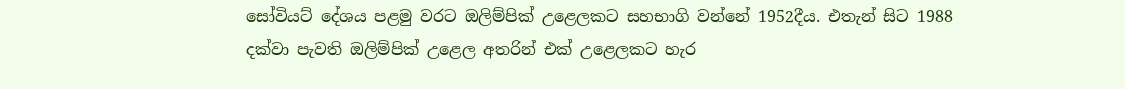සෝවියට් දේශය පළමු වරට ඔලිම්පික් උළෙලකට සහභාගි වන්නේ 1952දීය. එතැන් සිට 1988 දක්වා පැවති ඔලිම්පික් උළෙල අතරින් එක් උළෙලකට හැර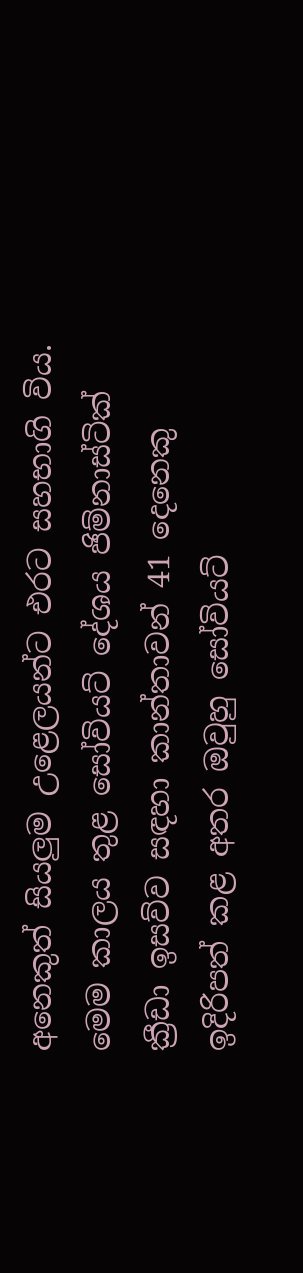අනෙකුත් සියලුම උළෙලයන්ට එරට සහභාගි විය. මෙම කාලය තුළ සෝවියට් දේශය ජිම්නාස්ටික් ක්‍රීඩා ඉසව්ව සඳහා කාන්තාවන් 41 දෙනෙකු ඉදිරිපත් කළ අතර ඔවුහු සෝවියට්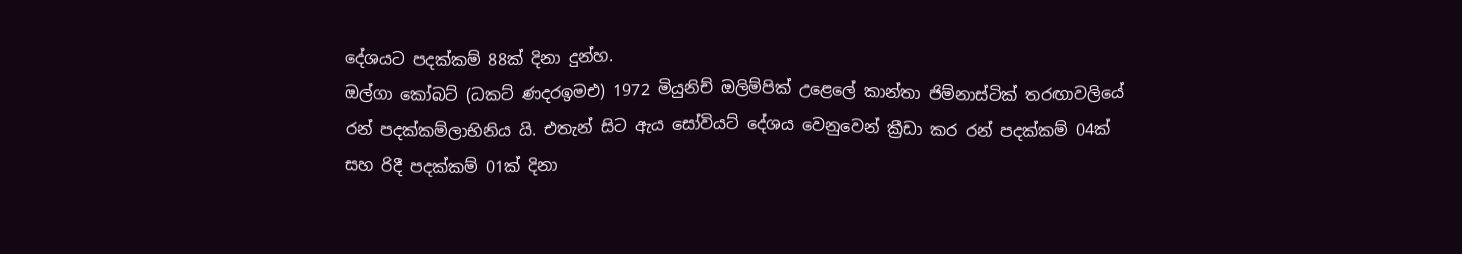දේශයට පදක්කම් 88ක් දිනා දුන්හ.
ඔල්ගා කෝබට් (ධකට් ණදරඉමඑ) 1972 මියුනිච් ඔලිම්පික් උළෙලේ කාන්තා ජිම්නාස්ටික් තරඟාවලියේ රන් පදක්කම්ලාභිනිය යි. එතැන් සිට ඇය සෝවියට් දේශය වෙනුවෙන් ක්‍රීඩා කර රන් පදක්කම් 04ක් සහ රිදී පදක්කම් 01ක් දිනා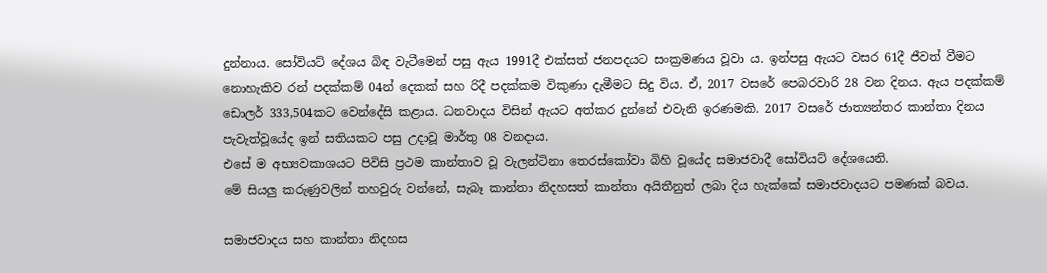දුන්නාය. සෝවියට් දේශය බිඳ වැටීමෙන් පසු ඇය 1991දී එක්සත් ජනපදයට සංක්‍රමණය වූවා ය. ඉන්පසු ඇයට වසර 61දී ජීවත් වීමට නොහැකිව රන් පදක්කම් 04න් දෙකක් සහ රිදී පදක්කම විකුණා දැමීමට සිදු විය. ඒ, 2017 වසරේ පෙබරවාරි 28 වන දිනය. ඇය පදක්කම් ඩොලර් 333,504කට වෙන්දේසි කළාය. ධනවාදය විසින් ඇයට අත්කර දුන්නේ එවැනි ඉරණමකි. 2017 වසරේ ජාත්‍යන්තර කාන්තා දිනය පැවැත්වූයේද ඉන් සතියකට පසු උදාවූ මාර්තු 08 වනදාය.
එසේ ම අභ්‍යවකාශයට පිවිසි ප්‍රථම කාන්තාව වූ වැලන්ටිනා තෙරස්කෝවා බිහි වූයේද සමාජවාදී සෝවියට් දේශයෙනි.
මේ සියලු කරුණුවලින් තහවුරු වන්නේ, සැබෑ කාන්තා නිදහසත් කාන්තා අයිතීනුත් ලබා දිය හැක්කේ සමාජවාදයට පමණක් බවය.

සමාජවාදය සහ කාන්තා නිදහස